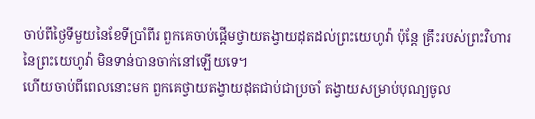ចាប់ពីថ្ងៃទីមួយនៃខែទីប្រាំពីរ ពួកគេចាប់ផ្ដើមថ្វាយតង្វាយដុតដល់ព្រះយេហូវ៉ា ប៉ុន្តែ គ្រឹះរបស់ព្រះវិហារនៃព្រះយេហូវ៉ា មិនទាន់បានចាក់នៅឡើយទេ។
ហើយចាប់ពីពេលនោះមក ពួកគេថ្វាយតង្វាយដុតជាប់ជាប្រចាំ តង្វាយសម្រាប់បុណ្យចូល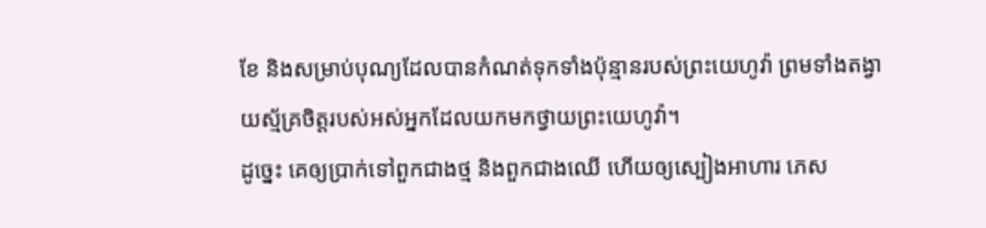ខែ និងសម្រាប់បុណ្យដែលបានកំណត់ទុកទាំងប៉ុន្មានរបស់ព្រះយេហូវ៉ា ព្រមទាំងតង្វាយស្ម័គ្រចិត្តរបស់អស់អ្នកដែលយកមកថ្វាយព្រះយេហូវ៉ា។
ដូច្នេះ គេឲ្យប្រាក់ទៅពួកជាងថ្ម និងពួកជាងឈើ ហើយឲ្យស្បៀងអាហារ ភេស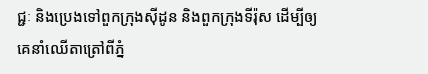ជ្ជៈ និងប្រេងទៅពួកក្រុងស៊ីដូន និងពួកក្រុងទីរ៉ុស ដើម្បីឲ្យគេនាំឈើតាត្រៅពីភ្នំ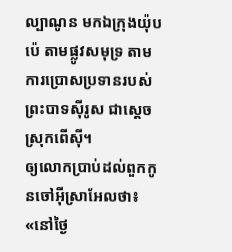ល្បាណូន មកឯក្រុងយ៉ុបប៉េ តាមផ្លូវសមុទ្រ តាមការប្រោសប្រទានរបស់ព្រះបាទស៊ីរូស ជាស្តេចស្រុកពើស៊ី។
ឲ្យលោកប្រាប់ដល់ពួកកូនចៅអ៊ីស្រាអែលថា៖ «នៅថ្ងៃ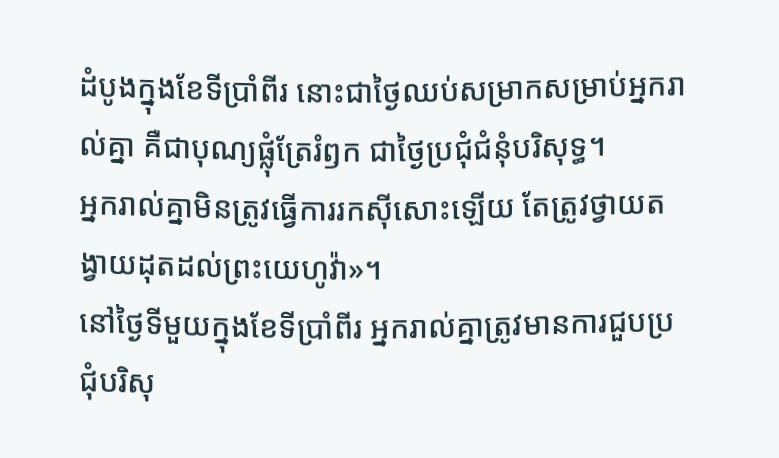ដំបូងក្នុងខែទីប្រាំពីរ នោះជាថ្ងៃឈប់សម្រាកសម្រាប់អ្នករាល់គ្នា គឺជាបុណ្យផ្លុំត្រែរំឭក ជាថ្ងៃប្រជុំជំនុំបរិសុទ្ធ។
អ្នករាល់គ្នាមិនត្រូវធ្វើការរកស៊ីសោះឡើយ តែត្រូវថ្វាយតង្វាយដុតដល់ព្រះយេហូវ៉ា»។
នៅថ្ងៃទីមួយក្នុងខែទីប្រាំពីរ អ្នករាល់គ្នាត្រូវមានការជួបប្រជុំបរិសុ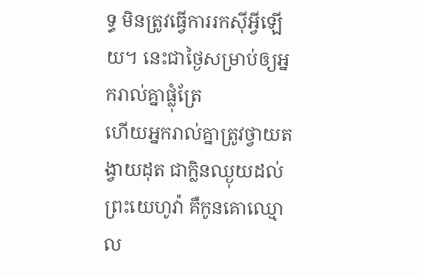ទ្ធ មិនត្រូវធ្វើការរកស៊ីអ្វីឡើយ។ នេះជាថ្ងៃសម្រាប់ឲ្យអ្នករាល់គ្នាផ្លុំត្រែ
ហើយអ្នករាល់គ្នាត្រូវថ្វាយតង្វាយដុត ជាក្លិនឈ្ងុយដល់ព្រះយេហូវ៉ា គឺកូនគោឈ្មោល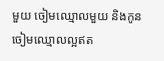មួយ ចៀមឈ្មោលមួយ និងកូនចៀមឈ្មោលល្អឥត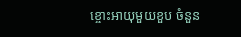ខ្ចោះអាយុមួយខួប ចំនួន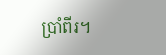ប្រាំពីរ។